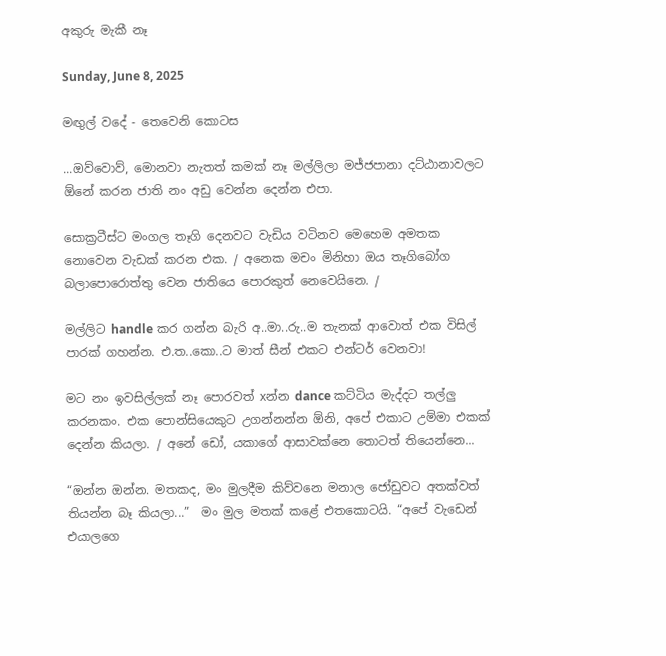අකුරු මැකී නෑ

Sunday, June 8, 2025

මඟුල් වදේ - තෙවෙනි කොටස

...ඔව්වොව්, මොනවා නැතත් කමක් නෑ මල්ලිලා මජ්ජපානා දට්ඨානාවලට ඕනේ කරන ජාති නං අඩු වෙන්න දෙන්න එපා.

සොක්‍රටීස්ට මංගල තෑගි දෙනවට වැඩිය වටිනව මෙහෙම අමතක නොවෙන වැඩක් කරන එක. / අනෙක මචං මිනිහා ඔය තෑගිබෝග බලාපොරොත්තු වෙන ජාතියෙ පොරකුත් නෙවෙයිනෙ. /

මල්ලිට handle කර ගන්න බැරි අ..මා..රු..ම තැනක් ආවොත් එක විසිල් පාරක් ගහන්න. එ.ත..කො..ට මාත් සීන් එකට එන්ටර් වෙනවා!

මට නං ඉවසිල්ලක් නෑ පොරවත් xන්න dance කට්ටිය මැද්දට තල්ලු කරනකං. එක පොන්සියෙකුට උගන්නන්න ඕනි, අපේ එකාට උම්මා එකක් දෙන්න කියලා. / අනේ ඩෝ, යකාගේ ආසාවක්නෙ තොටත් තියෙන්නෙ...

“ඔන්න ඔන්න. මතකද, මං මුලදීම කිව්වනෙ මනාල ජෝඩුවට අතක්වත් තියන්න බෑ කියලා...”  මං මුල මතක් කළේ එතකොටයි. “අපේ වැඩෙන් එයාලගෙ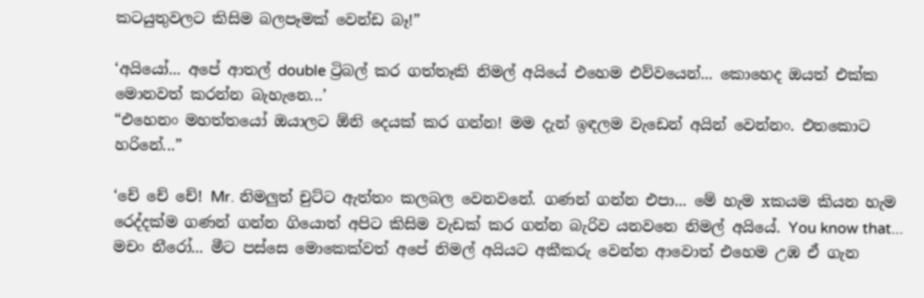කටයුතුවලට කිසිම බලපෑමක් වෙන්ඩ බෑ!”

‘අයියෝ... අපේ ආතල් double ට්‍රිබල් කර ගත්තෑකි නිමල් අයියේ එහෙම එව්වයෙන්... කොහෙද ඔයත් එක්ක මොනවත් කරන්න බැහැනෙ...’
“එහෙනං මහත්තයෝ ඔයාලට ඕනි දෙයක් කර ගන්න! මම දැන් ඉඳලම වැඩෙන් අයින් වෙන්නං. එතකොට හරිනේ...”

‘චේ චේ චේ! Mr. නිමලුත් චුට්ට ඇත්තං කලබල වෙනවනේ. ගණන් ගන්න එපා... මේ හැම xකයම කියන හැම රෙද්දක්ම ගණන් ගන්න ගියොත් අපිට කිසිම වැඩක් කර ගන්න බැරිව යනවනෙ නිමල් අයියේ. You know that... මචං නීරෝ... මීට පස්සෙ මොකෙක්වත් අපේ නිමල් අයියට අකීකරු වෙන්න ආවොත් එහෙම උඹ ඒ ගැන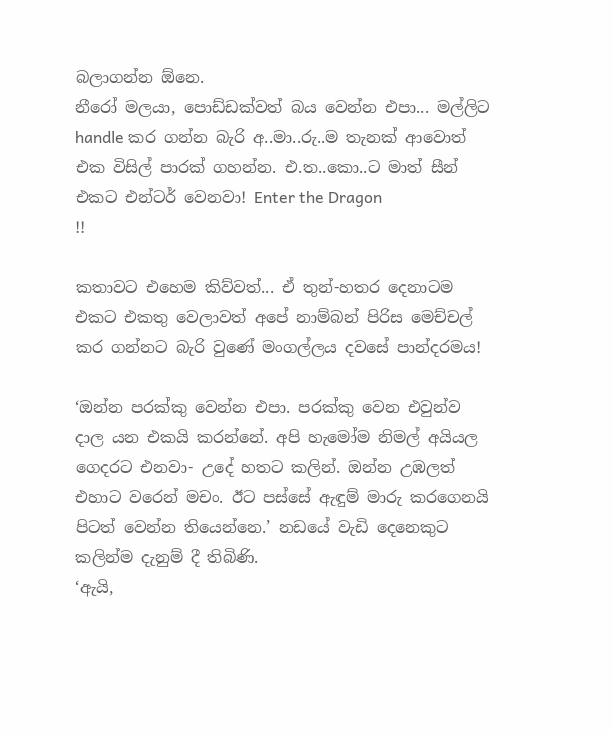බලාගන්න ඕනෙ.
නීරෝ මලයා, පොඩ්ඩක්වත් බය වෙන්න එපා... මල්ලිට handle කර ගන්න බැරි අ..මා..රු..ම තැනක් ආවොත් එක විසිල් පාරක් ගහන්න. එ.ත..කො..ට මාත් සීන් එකට එන්ටර් වෙනවා! Enter the Dragon
!!

කතාවට එහෙම කිව්වත්... ඒ තුන්-හතර දෙනාටම එකට එකතු වෙලාවත් අපේ නාම්බන් පිරිස මෙච්චල් කර ගන්නට බැරි වුණේ මංගල්ලය දවසේ පාන්දරමය!

‘ඔන්න පරක්කු වෙන්න එපා. පරක්කු වෙන එවුන්ව දාල යන එකයි කරන්නේ. අපි හැමෝම නිමල් අයියල ගෙදරට එනවා- උදේ හතට කලින්. ඔන්න උඹලත් එහාට වරෙන් මචං. ඊට පස්සේ ඇඳුම් මාරු කරගෙනයි පිටත් වෙන්න තියෙන්නෙ.’ නඩයේ වැඩි දෙනෙකුට කලින්ම දැනුම් දී තිබිණි.
‘ඇයි,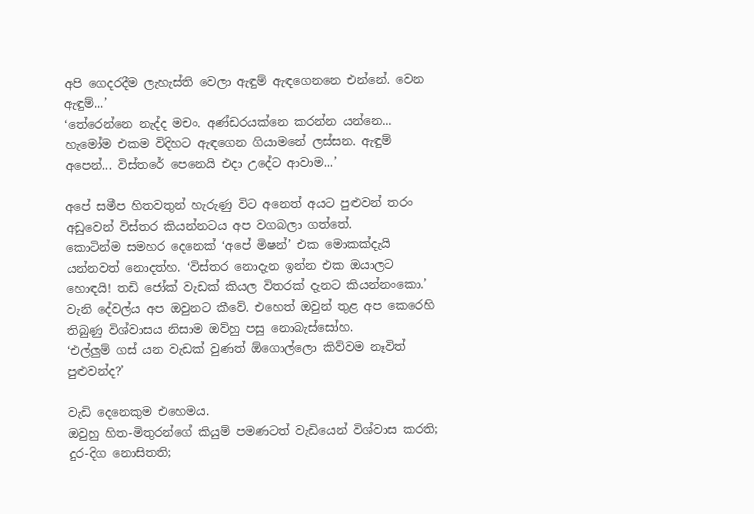අපි ගෙදරදීම ලැහැස්ති වෙලා ඇඳුම් ඇඳගෙනනෙ එන්නේ. වෙන ඇඳුම්...’
‘තේරෙන්නෙ නැද්ද මචං. අණ්ඩරයක්නෙ කරන්න යන්නෙ... හැමෝම එකම විදිහට ඇඳගෙන ගියාමනේ ලස්සන. ඇඳුම් අපෙන්... විස්තරේ පෙනෙයි එදා උදේට ආවාම...’

අපේ සමීප හිතවතුන් හැරුණු විට අනෙත් අයට පුළුවන් තරං අඩුවෙන් විස්තර කියන්නටය අප වගබලා ගත්තේ.
කොටින්ම සමහර දෙනෙක් ‘අපේ මිෂන්’ එක මොකක්දැයි යන්නවත් නොදත්හ. ‘විස්තර නොදැන ඉන්න එක ඔයාලට හොඳයි! තඩි ජෝක් වැඩක් කියල විතරක් දැනට කියන්නංකො.’ වැනි දේවල්ය අප ඔවුනට කීවේ. එහෙත් ඔවුන් තුළ අප කෙරෙහි තිබුණු විශ්වාසය නිසාම ඔව්හු පසු නොබැස්සෝහ.
‘එල්ලුම් ගස් යන වැඩක් වුණත් ඕගොල්ලො කිව්වම නෑවිත් පුළුවන්ද?’

වැඩි දෙනෙකුම එහෙමය.
ඔවුහු හිත-මිතුරන්ගේ කියුම් පමණටත් වැඩියෙන් විශ්වාස කරති; දුර-දිග නොසිතති;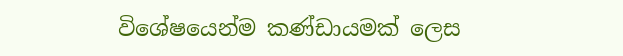විශේෂයෙන්ම කණ්ඩායමක් ලෙස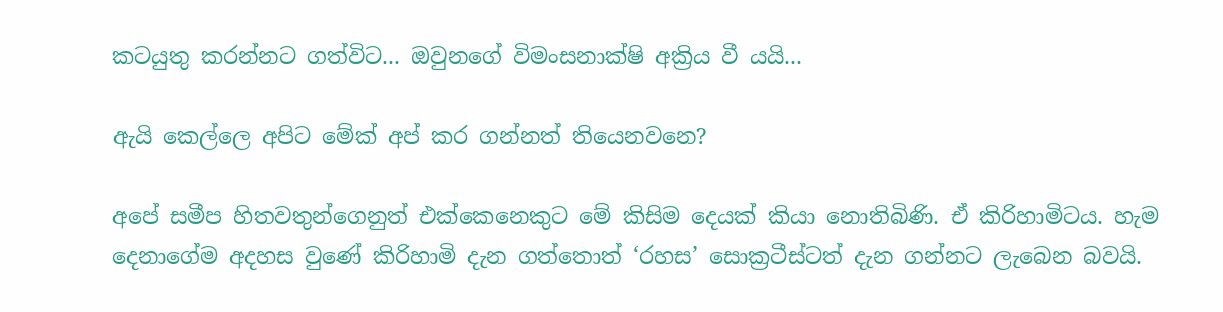කටයුතු කරන්නට ගත්විට... ඔවුනගේ විමංසනාක්ෂි අක්‍රිය වී යයි...

ඇයි කෙල්ලෙ අපිට මේක් අප් කර ගන්නත් තියෙනවනෙ?

අපේ සමීප හිතවතුන්ගෙනුත් එක්කෙනෙකුට මේ කිසිම දෙයක් කියා නොතිබිණි. ඒ කිරිහාමිටය. හැම දෙනාගේම අදහස වුණේ කිරිහාමි දැන ගත්තොත් ‘රහස’ සොක්‍රටීස්ටත් දැන ගන්නට ලැබෙන බවයි.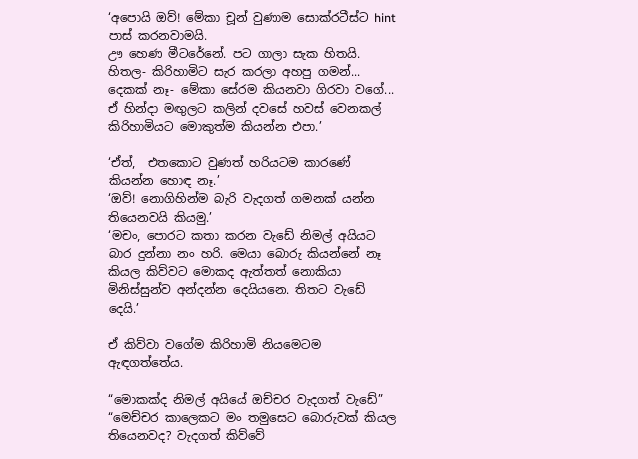‘අපොයි ඔව්! මේකා චූන් වුණාම සොක්රටීස්ට hint පාස් කරනවාමයි.
ඌ හෙණ මීටරේනේ. පට ගාලා සැක හිතයි. හිතල- කිරිහාමිට සැර කරලා අහපු ගමන්... දෙකක් නෑ- මේකා සේරම කියනවා ගිරවා වගේ... ඒ හින්දා මඟුලට කලින් දවසේ හවස් වෙනකල් කිරිහාමියට මොකුත්ම කියන්න එපා.’

‘ඒත්,  එතකොට වුණත් හරියටම කාරණේ කියන්න හොඳ නෑ.’
‘ඔව්! නොගිහින්ම බැරි වැදගත් ගමනක් යන්න තියෙනවයි කියමු.’
‘මචං, පොරට කතා කරන වැඩේ නිමල් අයියට බාර දුන්නා නං හරි. මෙයා බොරු කියන්නේ නෑ කියල කිව්වට මොකද ඇත්තත් නොකියා මිනිස්සුන්ව අන්දන්න දෙයියනෙ. තිතට වැඩේ දෙයි.’

ඒ කිව්වා වගේම කිරිහාමි නියමෙටම ඇඳගත්තේය.

“මොකක්ද නිමල් අයියේ ඔච්චර වැදගත් වැඩේ”
“මෙච්චර කාලෙකට මං තමුසෙට බොරුවක් කියල තියෙනවද? වැදගත් කිව්වේ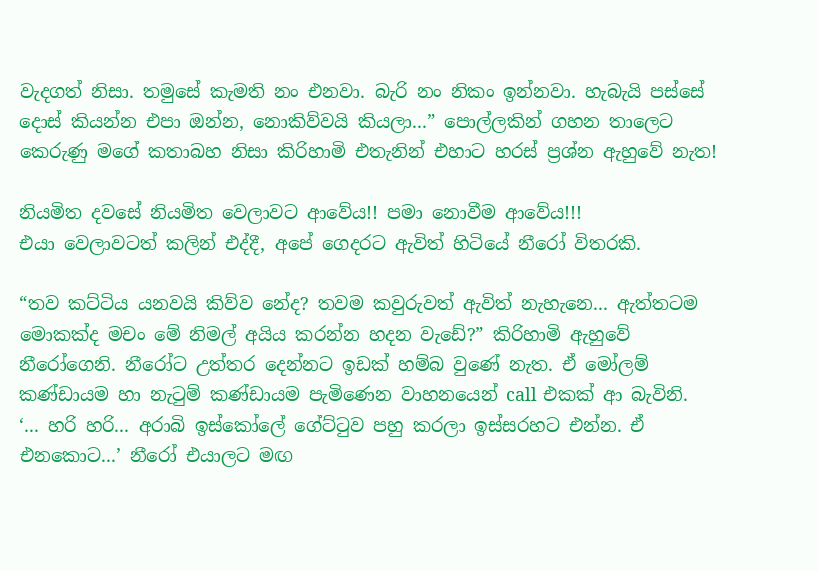වැදගත් නිසා. තමුසේ කැමති නං එනවා. බැරි නං නිකං ඉන්නවා. හැබැයි පස්සේ දොස් කියන්න එපා ඔන්න, නොකිව්වයි කියලා...” පොල්ලකින් ගහන තාලෙට කෙරුණු මගේ කතාබහ නිසා කිරිහාමි එතැනින් එහාට හරස් ප්‍රශ්න ඇහුවේ නැත!

නියමිත දවසේ නියමිත වෙලාවට ආවේය!! පමා නොවීම ආවේය!!!
එයා වෙලාවටත් කලින් එද්දී, අපේ ගෙදරට ඇවිත් හිටියේ නීරෝ විතරකි.

“තව කට්ටිය යනවයි කිව්ව නේද? තවම කවුරුවත් ඇවිත් නැහැනෙ... ඇත්තටම මොකක්ද මචං මේ නිමල් අයිය කරන්න හදන වැඩේ?” කිරිහාමි ඇහුවේ නීරෝගෙනි. නීරෝට උත්තර දෙන්නට ඉඩක් හම්බ වුණේ නැත. ඒ මෝලම් කණ්ඩායම හා නැටුම් කණ්ඩායම පැමිණෙන වාහනයෙන් call එකක් ආ බැවිනි.
‘... හරි හරි... අරාබි ඉස්කෝලේ ගේට්ටුව පහු කරලා ඉස්සරහට එන්න. ඒ එනකොට...’ නීරෝ එයාලට මඟ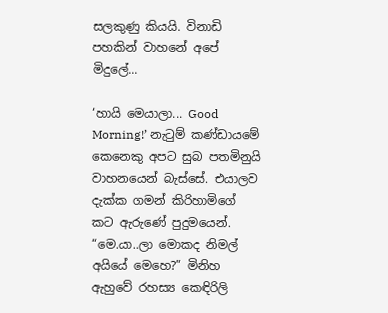සලකුණු කියයි. විනාඩි පහකින් වාහනේ අපේ මිදුලේ...

‘හායි මෙයාලා... Good Morning!’ නැටුම් කණ්ඩායමේ කෙනෙකු අපට සුබ පතමිනුයි වාහනයෙන් බැස්සේ. එයාලව දැක්ක ගමන් කිරිහාමිගේ කට ඇරුණේ පුදුමයෙන්.
“මෙ.යා..ලා මොකද නිමල් අයියේ මෙහෙ?” මිනිහ ඇහුවේ රහස්‍ය කෙඳිරිලි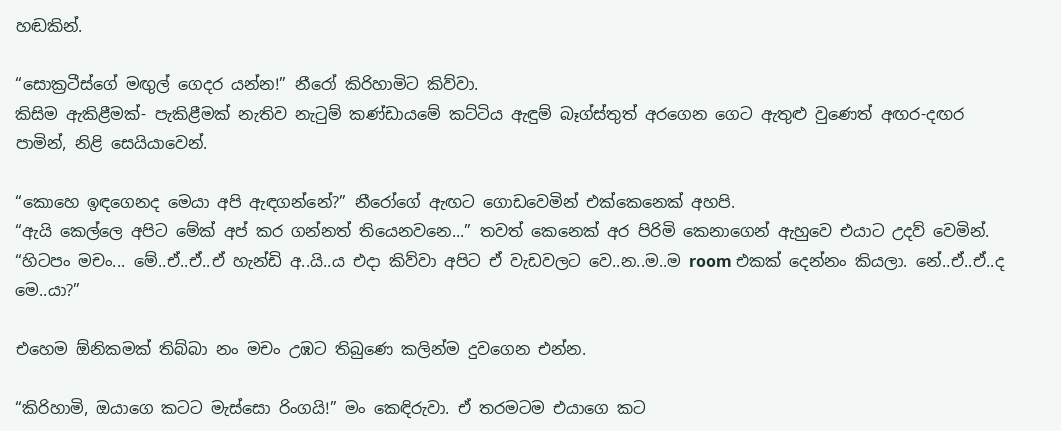හඬකින්.

“සොක්‍රටීස්ගේ මඟුල් ගෙදර යන්න!” නීරෝ කිරිහාමිට කිව්වා.
කිසිම ඇකිළීමක්- පැකිළීමක් නැතිව නැටුම් කණ්ඩායමේ කට්ටිය ඇඳුම් බෑග්ස්තුත් අරගෙන ගෙට ඇතුළු වුණෙත් අඟර-දඟර පාමින්, නිළි සෙයියාවෙන්.

“කොහෙ ඉඳගෙනද මෙයා අපි ඇඳගන්නේ?” නීරෝගේ ඇඟට ගොඩවෙමින් එක්කෙනෙක් අහපි.
“ඇයි කෙල්ලෙ අපිට මේක් අප් කර ගන්නත් තියෙනවනෙ...” තවත් කෙනෙක් අර පිරිමි කෙනාගෙන් ඇහුවෙ එයාට උදව් වෙමින්.
“හිටපං මචං... මේ..ඒ..ඒ..ඒ හැන්ඩි අ..යි..ය එදා කිව්වා අපිට ඒ වැඩවලට වෙ..න..ම..ම room එකක් දෙන්නං කියලා. නේ..ඒ..ඒ..ද මෙ..යා?”

එහෙම ඕනිකමක් තිබ්බා නං මචං උඹට තිබුණෙ කලින්ම දුවගෙන එන්න.

“කිරිහාමි, ඔයාගෙ කටට මැස්සො රිංගයි!” මං කෙඳිරුවා. ඒ තරමටම එයාගෙ කට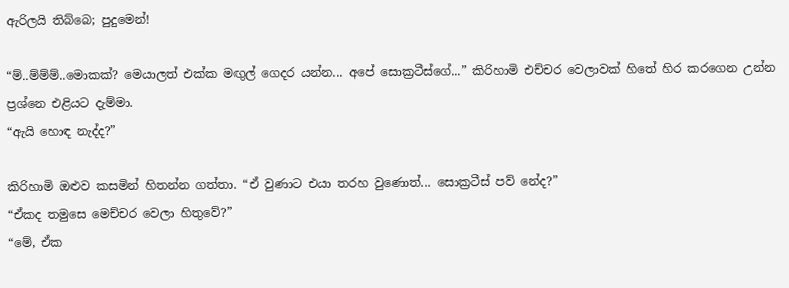ඇරිලයි තිබ්බෙ; පුදුමෙන්!

“ම්..ම්ම්ම්..මොකක්? මෙයාලත් එක්ක මඟුල් ගෙදර යන්න... අපේ සොක්‍රටීස්ගේ...” කිරිහාමි එච්චර වෙලාවක් හිතේ හිර කරගෙන උන්න ප්‍රශ්නෙ එළියට දැම්මා.
“ඇයි හොඳ නැද්ද?”

කිරිහාමි ඔළුව කසමින් හිතන්න ගත්තා. “ඒ වුණාට එයා තරහ වුණොත්... සොක්‍රටීස් පව් නේද?”
“ඒකද තමුසෙ මෙච්චර වෙලා හිතුවේ?”
“මේ, ඒක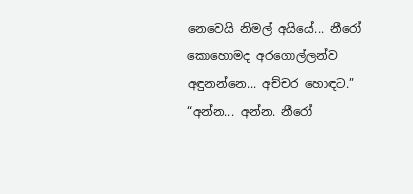නෙවෙයි නිමල් අයියේ... නීරෝ කොහොමද අරගොල්ලන්ව අඳුනන්නෙ... අච්චර හොඳට.”
“අන්න... අන්න. නීරෝ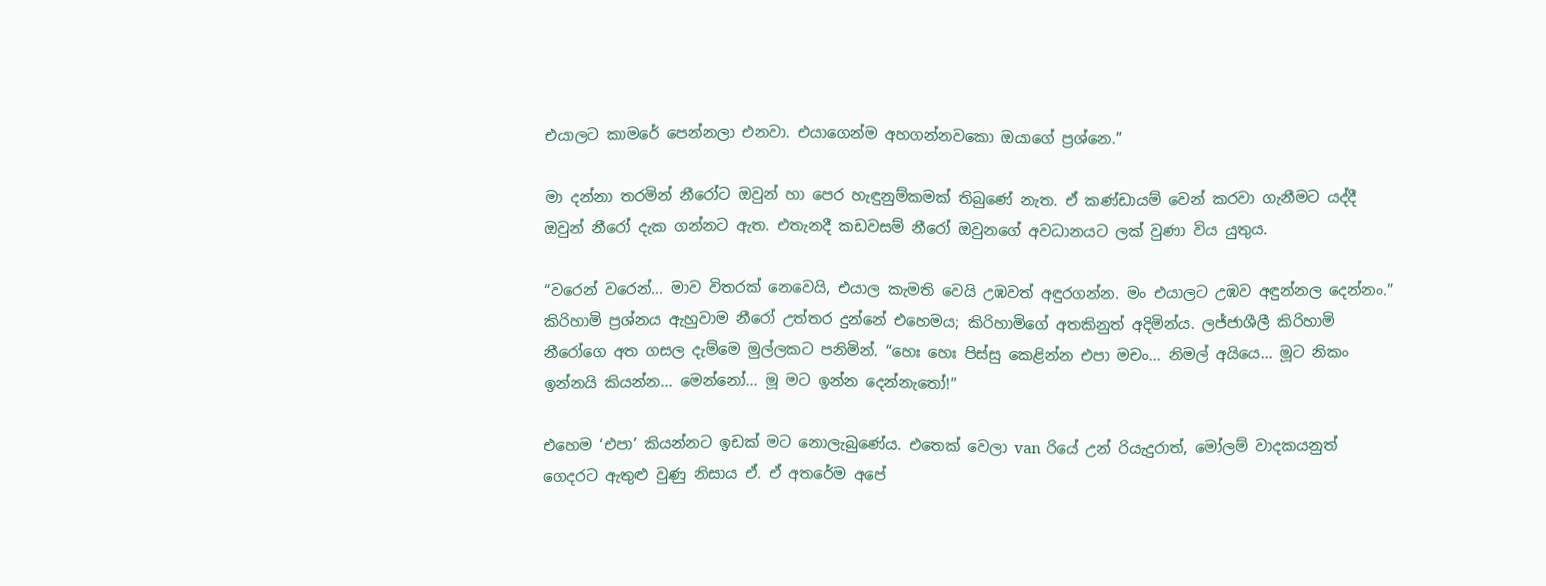එයාලට කාමරේ පෙන්නලා එනවා. එයාගෙන්ම අහගන්නවකො ඔයාගේ ප්‍රශ්නෙ.”

මා දන්නා තරමින් නීරෝට ඔවුන් හා පෙර හැඳුනුම්කමක් තිබුණේ නැත. ඒ කණ්ඩායම් වෙන් කරවා ගැනීමට යද්දී ඔවුන් නීරෝ දැක ගන්නට ඇත. එතැනදී කඩවසම් නීරෝ ඔවුනගේ අවධානයට ලක් වුණා විය යුතුය.

“වරෙන් වරෙන්... මාව විතරක් නෙවෙයි, එයාල කැමති වෙයි උඹවත් අඳුරගන්න. මං එයාලට උඹව අඳුන්නල දෙන්නං.” කිරිහාමි ප්‍රශ්නය ඇහුවාම නීරෝ උත්තර දුන්නේ එහෙමය; කිරිහාමිගේ අතකිනුත් අදිමින්ය. ලජ්ජාශීලී කිරිහාමි නීරෝගෙ අත ගසල දැම්මෙ මුල්ලකට පනිමින්. “හෙඃ හෙඃ පිස්සු කෙළින්න එපා මචං... නිමල් අයියෙ... මූට නිකං ඉන්නයි කියන්න... මෙන්නෝ... මූ මට ඉන්න දෙන්නැතෝ!”

එහෙම ‘එපා’ කියන්නට ඉඩක් මට නොලැබුණේය. එතෙක් වෙලා van රියේ උන් රියැදුරාත්, මෝලම් වාදකයනුත් ගෙදරට ඇතුළු වුණු නිසාය ඒ. ඒ අතරේම අපේ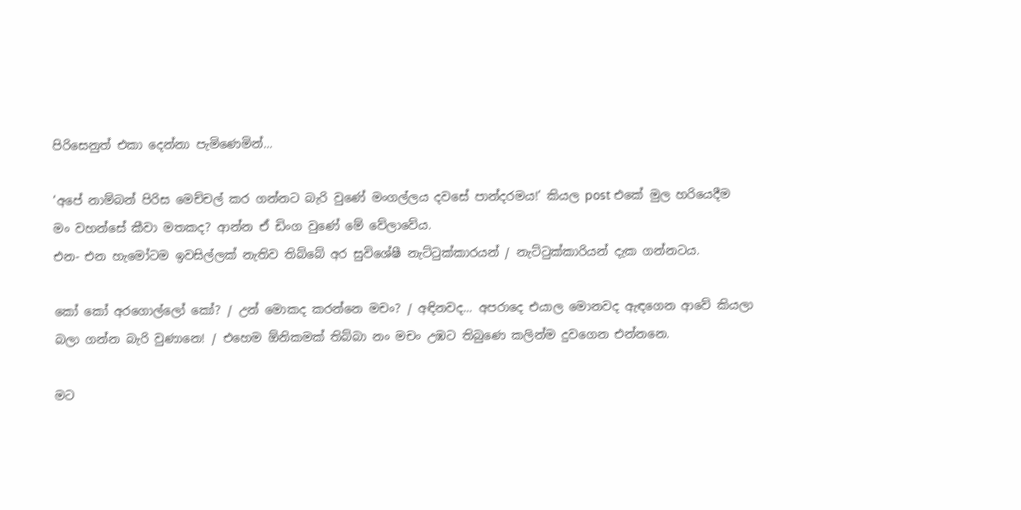පිරිසෙනුත් එකා දෙන්නා පැමිණෙමින්...

‘අපේ නාම්බන් පිරිස මෙච්චල් කර ගන්නට බැරි වුණේ මංගල්ලය දවසේ පාන්දරමය!’ කියල post එකේ මුල හරියෙදීම මං වහන්සේ කීවා මතකද? ආන්න ඒ ඩිංග වුණේ මේ වේලාවේය.
එන- එන හැමෝටම ඉවසිල්ලක් නැතිව තිබ්බේ අර සුවිශේෂී නැට්ටුක්කාරයන් / නැට්ටුක්කාරියන් දැක ගන්නටය.

කෝ කෝ අරගොල්ලෝ කෝ? / උන් මොකද කරන්නෙ මචං? / අඳිනවද... අපරාදෙ එයාල මොනවද ඇඳගෙන ආවේ කියලා බලා ගන්න බැරි වුණානෙ! / එහෙම ඕනිකමක් තිබ්බා නං මචං උඹට තිබුණෙ කලින්ම දුවගෙන එන්නනෙ.

මට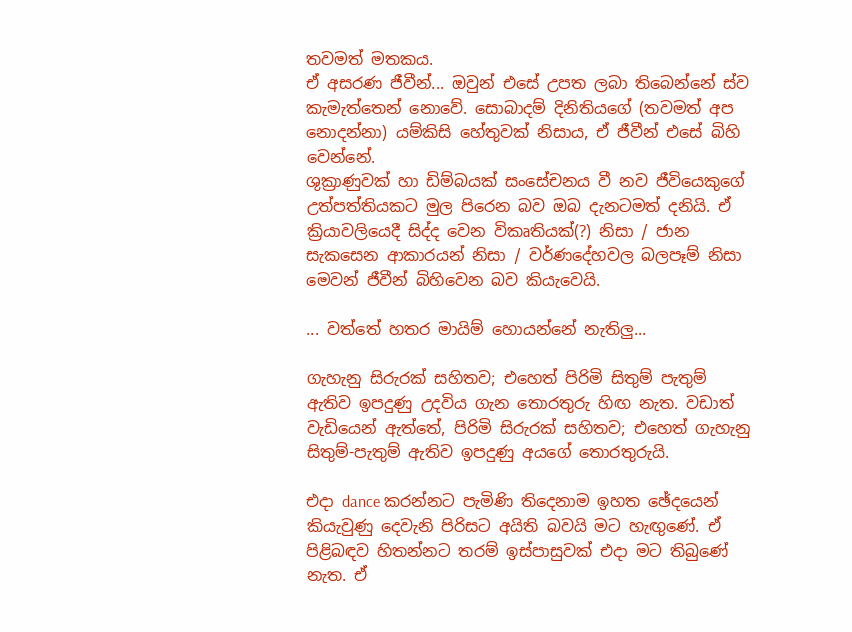තවමත් මතකය.
ඒ අසරණ ජීවීන්... ඔවුන් එසේ උපත ලබා තිබෙන්නේ ස්ව කැමැත්තෙන් නොවේ. සොබාදම් දිනිතියගේ (තවමත් අප නොදන්නා) යම්කිසි හේතුවක් නිසාය, ඒ ජීවීන් එසේ බිහි වෙන්නේ.
ශුක්‍රාණුවක් හා ඩිම්බයක් සංසේචනය වී නව ජීවියෙකුගේ
උත්පත්තියකට මුල පිරෙන බව ඔබ දැනටමත් දනියි. ඒ ක්‍රියාවලියෙදී සිද්ද වෙන විකෘතියක්(?) නිසා / ජාන සැකසෙන ආකාරයන් නිසා / වර්ණදේහවල බලපෑම් නිසා මෙවන් ජීවීන් බිහිවෙන බව කියැවෙයි.

... වත්තේ හතර මායිම් හොයන්නේ නැතිලු...

ගැහැනු සිරුරක් සහිතව; එහෙත් පිරිමි සිතුම් පැතුම් ඇතිව ඉපදුණු උදවිය ගැන තොරතුරු හිඟ නැත. වඩාත් වැඩියෙන් ඇත්තේ, පිරිමි සිරුරක් සහිතව; එහෙත් ගැහැනු සිතුම්-පැතුම් ඇතිව ඉපදුණු අයගේ තොරතුරුයි.

එදා dance කරන්නට පැමිණි තිදෙනාම ඉහත ඡේදයෙන් කියැවුණු දෙවැනි පිරිසට අයිති බවයි මට හැඟුණේ. ඒ පිළිබඳව හිතන්නට තරම් ඉස්පාසුවක් එදා මට තිබුණේ නැත. ඒ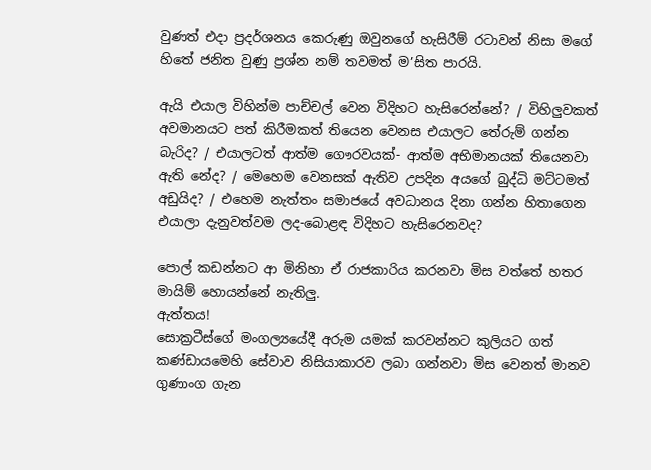වුණත් එදා ප්‍රදර්ශනය කෙරුණු ඔවුනගේ හැසිරීම් රටාවන් නිසා මගේ හිතේ ජනිත වුණු ප්‍රශ්න නම් තවමත් ම’සිත පාරයි.

ඇයි එයාල විහින්ම පාච්චල් වෙන විදිහට හැසිරෙන්නේ? / විහිලුවකත් අවමානයට පත් කිරීමකත් තියෙන වෙනස එයාලට තේරුම් ගන්න බැරිද? / එයාලටත් ආත්ම ගෞරවයක්- ආත්ම අභිමානයක් තියෙනවා ඇති නේද? / මෙහෙම වෙනසක් ඇතිව උපදින අයගේ බුද්ධි මට්ටමත් අඩුයිද? / එහෙම නැත්තං සමාජයේ අවධානය දිනා ගන්න හිතාගෙන එයාලා දැනුවත්වම ලද-බොළඳ විදිහට හැසිරෙනවද?

පොල් කඩන්නට ආ මිනිහා ඒ රාජකාරිය කරනවා මිස වත්තේ හතර මායිම් හොයන්නේ නැතිලු.
ඇත්තය!
සොක්‍රටීස්ගේ මංගල්‍යයේදී අරුම යමක් කරවන්නට කුලියට ගත් කණ්ඩායමෙහි සේවාව නිසියාකාරව ලබා ගන්නවා මිස වෙනත් මානව ගුණාංග ගැන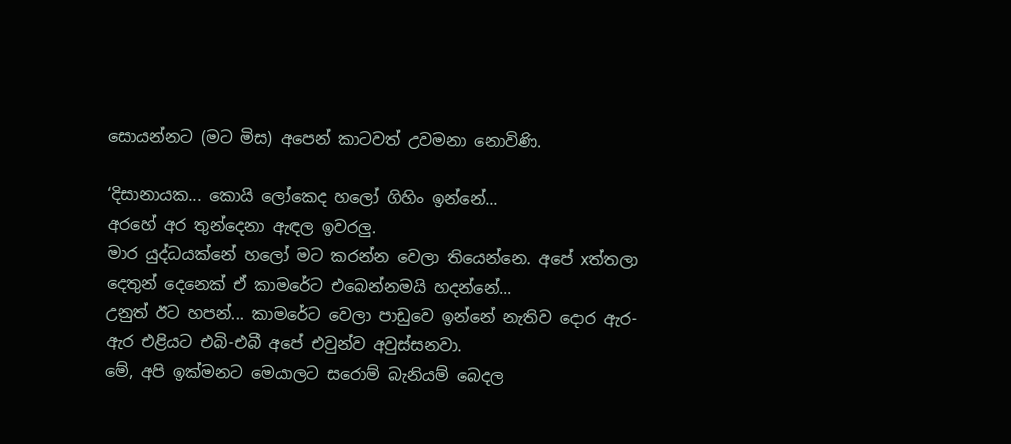සොයන්නට (මට මිස) අපෙන් කාටවත් උවමනා නොවිණි.

‘දිසානායක... කොයි ලෝකෙද හලෝ ගිහිං ඉන්නේ...
අරහේ අර තුන්දෙනා ඇඳල ඉවරලු.
මාර යුද්ධයක්නේ හලෝ මට කරන්න වෙලා තියෙන්නෙ. අපේ xත්තලා දෙතුන් දෙනෙක් ඒ කාමරේට එබෙන්නමයි හදන්නේ...
උනුත් ඊට හපන්... කාමරේට වෙලා පාඩුවෙ ඉන්නේ නැතිව දොර ඇර-ඇර එළියට එබි-එබී අපේ එවුන්ව අවුස්සනවා.
මේ, අපි ඉක්මනට මෙයාලට සරොම් බැනියම් බෙදල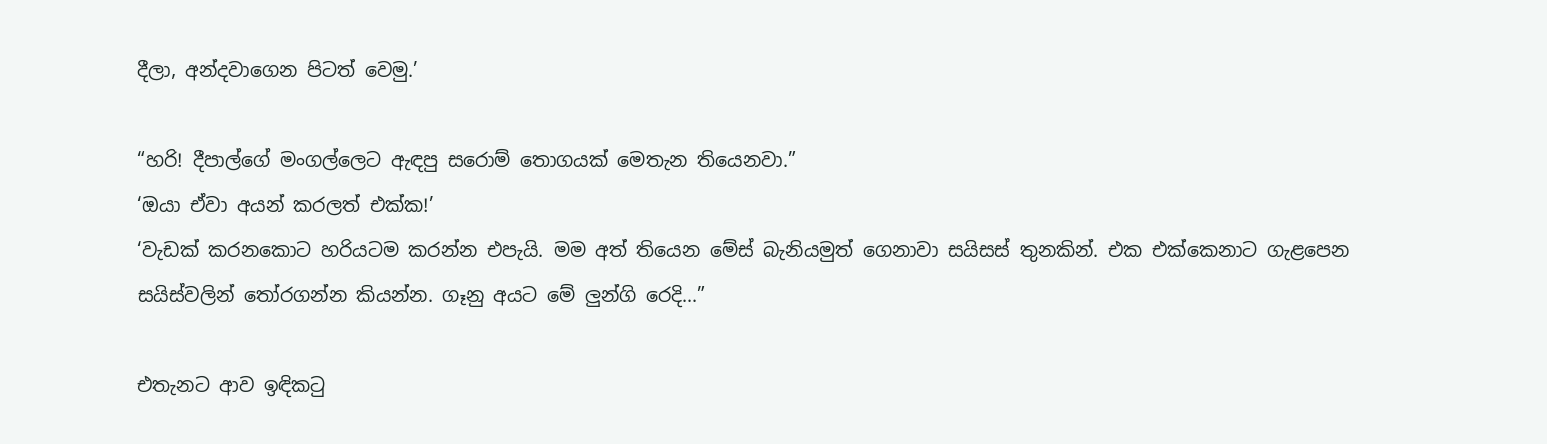දීලා, අන්දවාගෙන පිටත් වෙමු.’

“හරි! දීපාල්ගේ මංගල්ලෙට ඇඳපු සරොම් තොගයක් මෙතැන තියෙනවා.”
‘ඔයා ඒවා අයන් කරලත් එක්ක!’
‘වැඩක් කරනකොට හරියටම කරන්න එපැයි. මම අත් තියෙන මේස් බැනියමුත් ගෙනාවා සයිසස් තුනකින්. එක එක්කෙනාට ගැළපෙන සයිස්වලින් තෝරගන්න කියන්න. ගෑනු අයට මේ ලුන්ගි රෙදි...”

එතැනට ආව ඉඳිකටු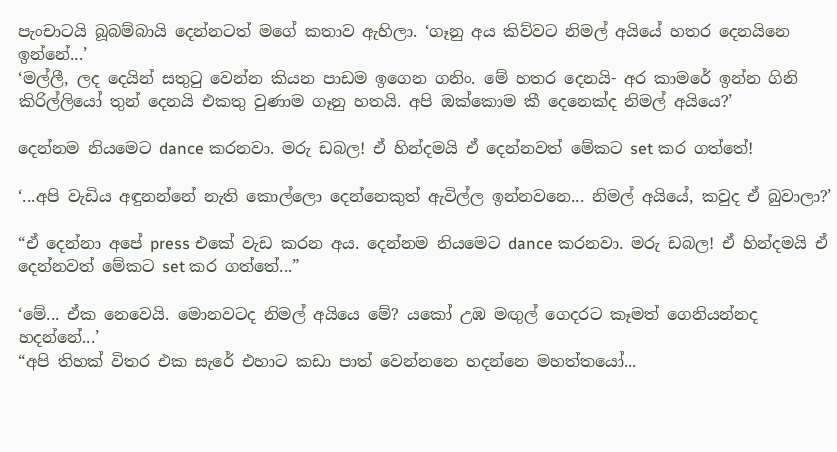පැංචාටයි බූබම්බායි දෙන්නටත් මගේ කතාව ඇහිලා. ‘ගෑනු අය කිව්වට නිමල් අයියේ හතර දෙනයිනෙ ඉන්නේ...’
‘මල්ලී, ලද දෙයින් සතුටු වෙන්න කියන පාඩම ඉගෙන ගනිං. මේ හතර දෙනයි- අර කාමරේ ඉන්න ගිනි කිරිල්ලියෝ තුන් දෙනයි එකතු වුණාම ගෑනු හතයි. අපි ඔක්කොම කී දෙනෙක්ද නිමල් අයියෙ?’

දෙන්නම නියමෙට dance කරනවා. මරු ඩබල! ඒ හින්දමයි ඒ දෙන්නවත් මේකට set කර ගත්තේ!

‘...අපි වැඩිය අඳුනන්නේ නැති කොල්ලො දෙන්නෙකුත් ඇවිල්ල ඉන්නවනෙ... නිමල් අයියේ, කවුද ඒ බුවාලා?’

“ඒ දෙන්නා අපේ press එකේ වැඩ කරන අය. දෙන්නම නියමෙට dance කරනවා. මරු ඩබල! ඒ හින්දමයි ඒ දෙන්නවත් මේකට set කර ගත්තේ...”

‘මේ... ඒක නෙවෙයි. මොනවටද නිමල් අයියෙ මේ? යකෝ උඹ මඟුල් ගෙදරට කෑමත් ගෙනියන්නද හදන්නේ...’
“අපි තිහක් විතර එක සැරේ එහාට කඩා පාත් වෙන්නනෙ හදන්නෙ මහත්තයෝ...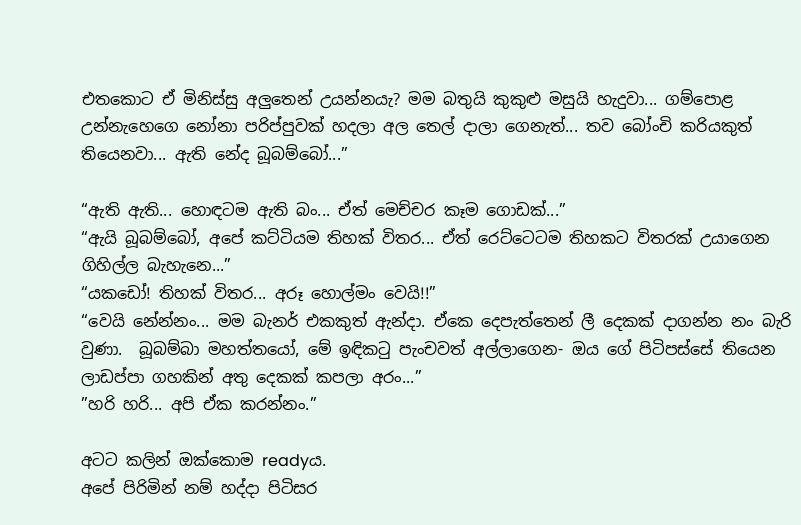එතකොට ඒ මිනිස්සු අලුතෙන් උයන්නයැ? මම බතුයි කුකුළු මසුයි හැදුවා... ගම්පොළ උන්නැහෙගෙ නෝනා පරිප්පුවක් හදලා අල තෙල් දාලා ගෙනැත්... තව බෝංචි කරියකුත් තියෙනවා... ඇති නේද බූබම්බෝ...”

“ඇති ඇති... හොඳටම ඇති බං... ඒත් මෙච්චර කෑම ගොඩක්...”
“ඇයි බූබම්බෝ, අපේ කට්ටියම තිහක් විතර... ඒත් රෙට්ටෙටම තිහකට විතරක් උයාගෙන ගිහිල්ල බැහැනෙ...”
“යකඩෝ! තිහක් විතර... අරූ හොල්මං වෙයි!!”
“වෙයි නේන්නං... මම බැනර් එකකුත් ඇන්දා. ඒකෙ දෙපැත්තෙන් ලී දෙකක් දාගන්න නං බැරි වුණා.  බූබම්බා මහත්තයෝ, මේ ඉඳිකටු පැංචවත් අල්ලාගෙන- ඔය ගේ පිටිපස්සේ තියෙන ලාඩප්පා ගහකින් අතු දෙකක් කපලා අරං...”
”හරි හරි... අපි ඒක කරන්නං.”

අටට කලින් ඔක්කොම readyය.
අපේ පිරිමින් නම් හද්දා පිටිසර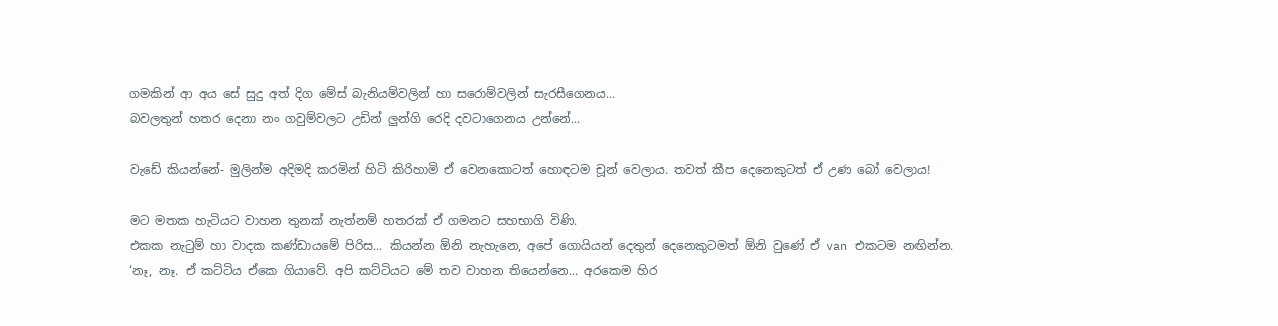ගමකින් ආ අය සේ සුදු අත් දිග මේස් බැනියම්වලින් හා සරොම්වලින් සැරසීගෙනය...
බවලතුන් හතර දෙනා නං ගවුම්වලට උඩින් ලුන්ගි රෙදි දවටාගෙනය උන්නේ...

වැඩේ කියන්නේ- මුලින්ම අදිමදි කරමින් හිටි කිරිහාමි ඒ වෙනකොටත් හොඳටම චූන් වෙලාය. තවත් කීප දෙනෙකුටත් ඒ උණ බෝ වෙලාය!

මට මතක හැටියට වාහන තුනක් නැත්නම් හතරක් ඒ ගමනට සහභාගි විණි.
එකක නැටුම් හා වාදක කණ්ඩායමේ පිරිස... කියන්න ඕනි නැහැනෙ, අපේ ගොයියන් දෙතුන් දෙනෙකුටමත් ඕනි වුණේ ඒ van එකටම නඟින්න.
‘නෑ, නෑ. ඒ කට්ටිය ඒකෙ ගියාවේ. අපි කට්ටියට මේ තව වාහන තියෙන්නෙ... අරකෙම හිර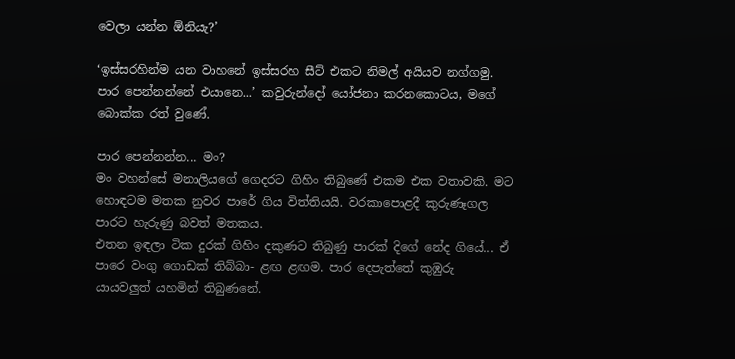වෙලා යන්න ඕනියැ?’

‘ඉස්සරහින්ම යන වාහනේ ඉස්සරහ සීට් එකට නිමල් අයියව නග්ගමු. පාර පෙන්නන්නේ එයානෙ...’ කවුරුන්දෝ යෝජනා කරනකොටය, මගේ බොක්ක රත් වුණේ.

පාර පෙන්නන්න... මං?
මං වහන්සේ මනාලියගේ ගෙදරට ගිහිං තිබුණේ එකම එක වතාවකි. මට හොඳටම මතක නුවර පාරේ ගිය විත්තියයි. වරකාපොළදී කුරුණෑගල පාරට හැරුණු බවත් මතකය.
එතන ඉඳලා ටික දුරක් ගිහිං දකුණට තිබුණු පාරක් දිගේ නේද ගියේ... ඒ පාරෙ වංගු ගොඩක් තිබ්බා- ළඟ ළඟම. පාර දෙපැත්තේ කුඹුරු යායවලුත් යහමින් තිබුණනේ.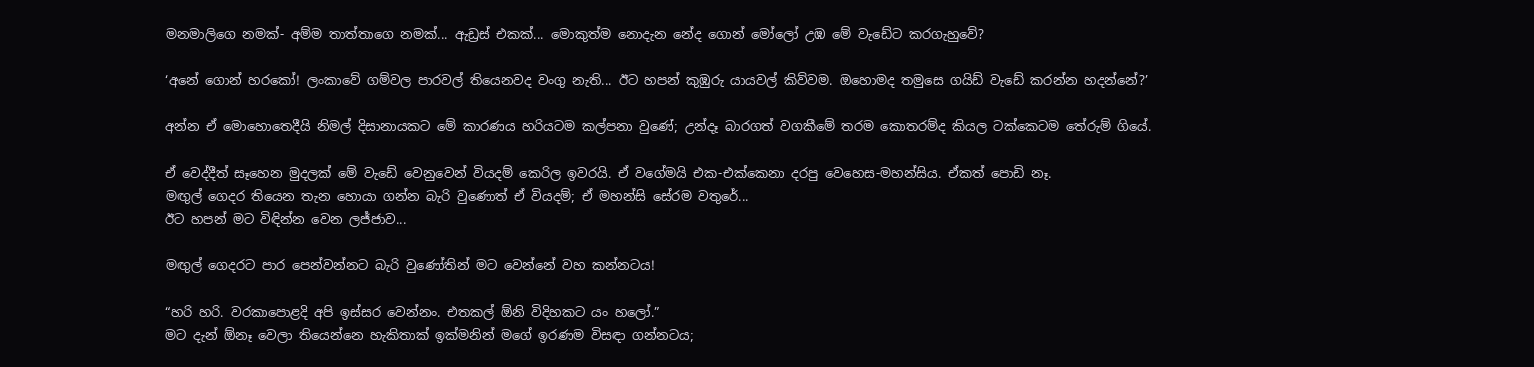මනමාලිගෙ නමක්- අම්ම තාත්තාගෙ නමක්... ඇඩ්‍රස් එකක්... මොකුත්ම නොදැන නේද ගොන් මෝලෝ උඹ මේ වැඩේට කරගැහුවේ?

‘අනේ ගොන් හරකෝ! ලංකාවේ ගම්වල පාරවල් තියෙනවද වංගු නැති... ඊට හපන් කුඹුරු යායවල් කිව්වම. ඔහොමද තමුසෙ ගයිඩ් වැඩේ කරන්න හදන්නේ?’

අන්න ඒ මොහොතෙදීයි නිමල් දිසානායකට මේ කාරණය හරියටම කල්පනා වුණේ; උන්දෑ බාරගත් වගකීමේ තරම කොතරම්ද කියල ටක්කෙටම තේරුම් ගියේ.

ඒ වෙද්දීත් සෑහෙන මුදලක් මේ වැඩේ වෙනුවෙන් වියදම් කෙරිල ඉවරයි. ඒ වගේමයි එක-එක්කෙනා දරපු වෙහෙස-මහන්සිය. ඒකත් පොඩි නෑ.
මඟුල් ගෙදර තියෙන තැන හොයා ගන්න බැරි වුණොත් ඒ වියදම්; ඒ මහන්සි සේරම වතුරේ...
ඊට හපන් මට විඳින්න වෙන ලජ්ජාව...

මඟුල් ගෙදරට පාර පෙන්වන්නට බැරි වුණෝතින් මට වෙන්නේ වහ කන්නටය!

“හරි හරි. වරකාපොළදි අපි ඉස්සර වෙන්නං. එතකල් ඕනි විදිහකට යං හලෝ.”
මට දැන් ඕනෑ වෙලා තියෙන්නෙ හැකිතාක් ඉක්මනින් මගේ ඉරණම විසඳා ගන්නටය;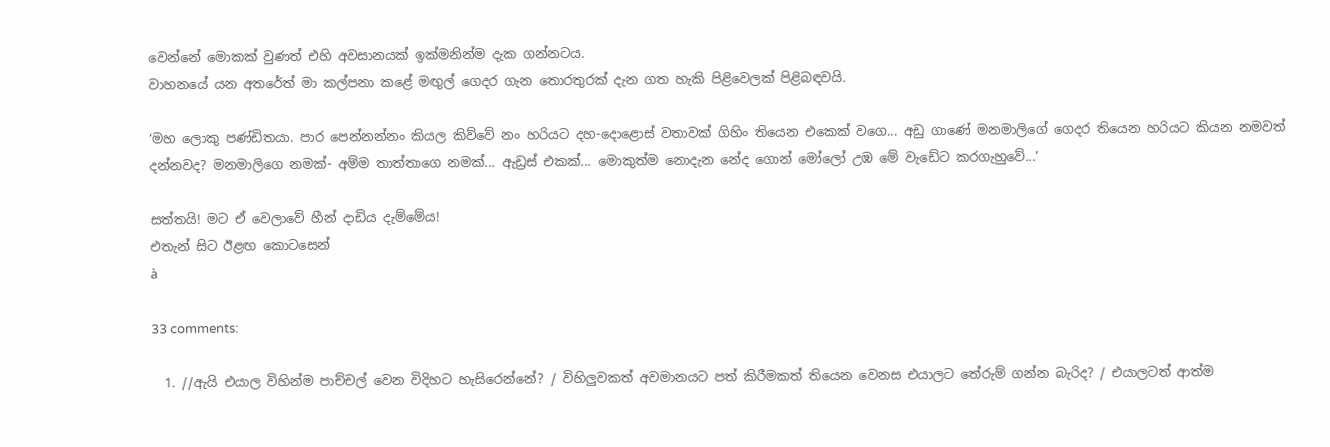වෙන්නේ මොකක් වුණත් එහි අවසානයක් ඉක්මනින්ම දැක ගන්නටය.
වාහනයේ යන අතරේත් මා කල්පනා කළේ මඟුල් ගෙදර ගැන තොරතුරක් දැන ගත හැකි පිළිවෙලක් පිළිබඳවයි.

‘මහ ලොකු පණ්ඩිතයා. පාර පෙන්නන්නං කියල කිව්වේ නං හරියට දහ-දොළොස් වතාවක් ගිහිං තියෙන එකෙක් වගෙ... අඩු ගාණේ මනමාලිගේ ගෙදර තියෙන හරියට කියන නමවත් දන්නවද? මනමාලිගෙ නමක්- අම්ම තාත්තාගෙ නමක්... ඇඩ්‍රස් එකක්... මොකුත්ම නොදැන නේද ගොන් මෝලෝ උඹ මේ වැඩේට කරගැහුවේ...’

සත්තයි! මට ඒ වෙලාවේ හීන් දාඩිය දැම්මේය!
එතැන් සිට ඊළඟ කොටසෙන්
à

33 comments:

  1. //ඇයි එයාල විහින්ම පාච්චල් වෙන විදිහට හැසිරෙන්නේ? / විහිලුවකත් අවමානයට පත් කිරීමකත් තියෙන වෙනස එයාලට තේරුම් ගන්න බැරිද? / එයාලටත් ආත්ම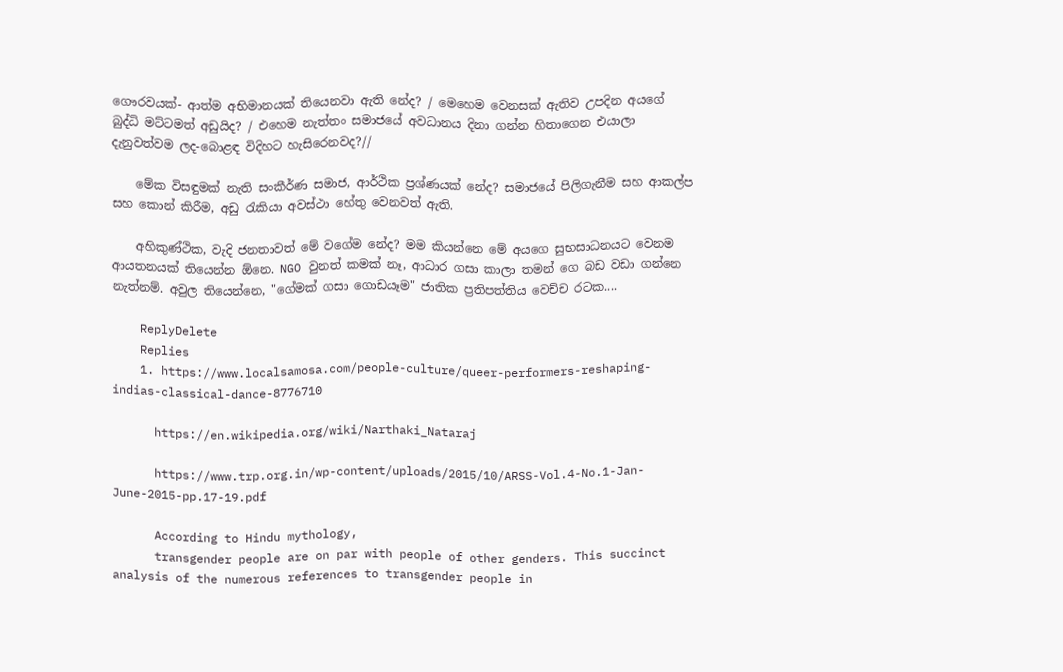ගෞරවයක්- ආත්ම අභිමානයක් තියෙනවා ඇති නේද? / මෙහෙම වෙනසක් ඇතිව උපදින අයගේ බුද්ධි මට්ටමත් අඩුයිද? / එහෙම නැත්තං සමාජයේ අවධානය දිනා ගන්න හිතාගෙන එයාලා දැනුවත්වම ලද-බොළඳ විදිහට හැසිරෙනවද?//

    මේක විසඳුමක් නැති සංකීර්ණ සමාජ, ආර්ථික ප්‍රශ්ණයක් නේද? සමාජයේ පිලිගැනීම සහ ආකල්ප සහ කොන් කිරීම, අඩු රැකියා අවස්ථා හේතු වෙනවත් ඇති.

    අහිකුණ්ථික, වැදි ජනතාවත් මේ වගේම නේද? මම කියන්නෙ මේ අයගෙ සුභසාධනයට වෙනම ආයතනයක් තියෙන්න ඕනෙ. NGO වුනත් කමක් නෑ, ආධාර ගසා කාලා තමන් ගෙ බඩ වඩා ගන්නෙ නැත්නම්. අවුල තියෙන්නෙ, "ගේමක් ගසා ගොඩයෑම" ජාතික ප්‍රතිපත්තිය වෙච්ච රටක....

    ReplyDelete
    Replies
    1. https://www.localsamosa.com/people-culture/queer-performers-reshaping-indias-classical-dance-8776710

      https://en.wikipedia.org/wiki/Narthaki_Nataraj

      https://www.trp.org.in/wp-content/uploads/2015/10/ARSS-Vol.4-No.1-Jan-June-2015-pp.17-19.pdf

      According to Hindu mythology,
      transgender people are on par with people of other genders. This succinct analysis of the numerous references to transgender people in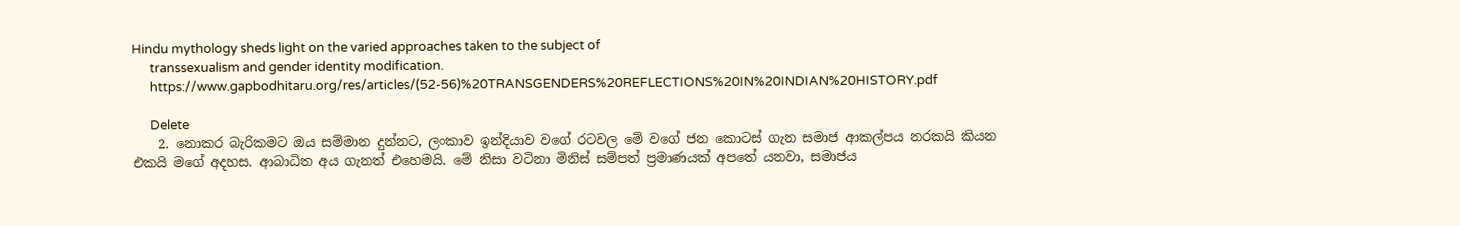Hindu mythology sheds light on the varied approaches taken to the subject of
      transsexualism and gender identity modification.
      https://www.gapbodhitaru.org/res/articles/(52-56)%20TRANSGENDERS%20REFLECTIONS%20IN%20INDIAN%20HISTORY.pdf

      Delete
    2. නොකර බැරිකමට ඔය සම්මාන දුන්නට, ලංකාව ඉන්දියාව වගේ රටවල මේ වගේ ජන කොටස් ගැන සමාජ ආකල්පය නරකයි කියන එකයි මගේ අදහස. ආබාධිත අය ගැනත් එහෙමයි. මේ නිසා වටිනා මිනිස් සම්පත් ප්‍රමාණයක් අපතේ යනවා, සමාජය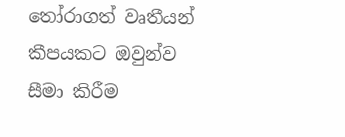තෝරාගත් වෘතීයන් කීපයකට ඔවුන්ව සීමා කිරීම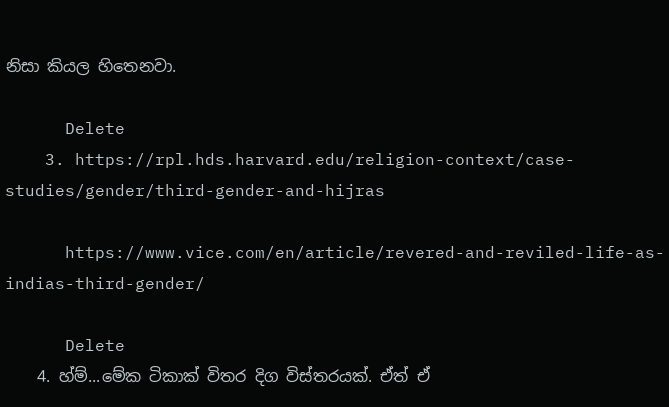නිසා කියල හිතෙනවා.

      Delete
    3. https://rpl.hds.harvard.edu/religion-context/case-studies/gender/third-gender-and-hijras

      https://www.vice.com/en/article/revered-and-reviled-life-as-indias-third-gender/

      Delete
    4. හ්ම්...මේක ටිකාක් විතර දිග විස්තරයක්. ඒත් ඒ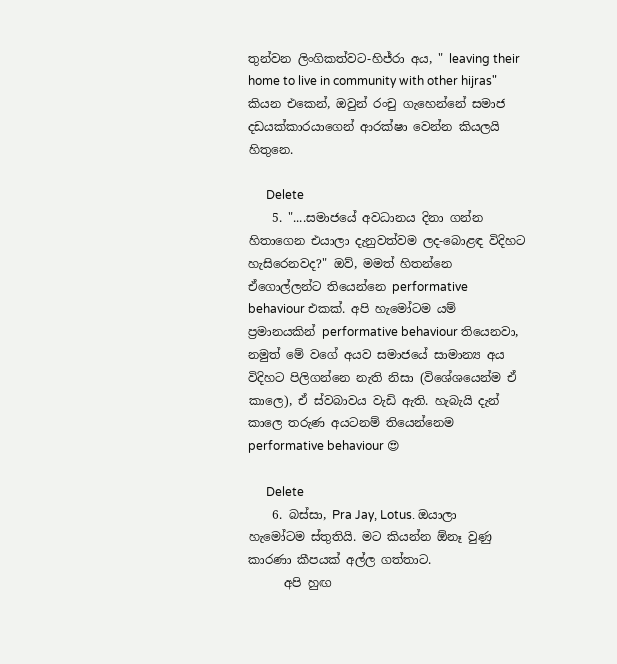තුන්වන ලිංගිකත්වට-හිජ්රා අය, " leaving their home to live in community with other hijras" කියන එකෙන්, ඔවුන් රංචු ගැහෙන්නේ සමාජ දඩයක්කාරයාගෙන් ආරක්ෂා වෙන්න කියලයි හිතුනෙ.

      Delete
    5. "....සමාජයේ අවධානය දිනා ගන්න හිතාගෙන එයාලා දැනුවත්වම ලද-බොළඳ විදිහට හැසිරෙනවද?" ඔව්, මමත් හිතන්නෙ ඒගොල්ලන්ට තියෙන්නෙ performative behaviour එකක්. අපි හැමෝටම යම් ප්‍රමානයකින් performative behaviour තියෙනවා, නමුත් මේ වගේ අයව සමාජයේ සාමාන්‍ය අය විදිහට පිලිගන්නෙ නැති නිසා (විශේශයෙන්ම ඒ කාලෙ), ඒ ස්වබාවය වැඩි ඇති. හැබැයි දැන් කාලෙ තරුණ අයටනම් තියෙන්නෙම performative behaviour 😍

      Delete
    6. බස්සා, Pra Jay, Lotus. ඔයාලා හැමෝටම ස්තුතියි. මට කියන්න ඕනෑ වුණු කාරණා කීපයක් අල්ල ගත්තාට.
      අපි හුඟ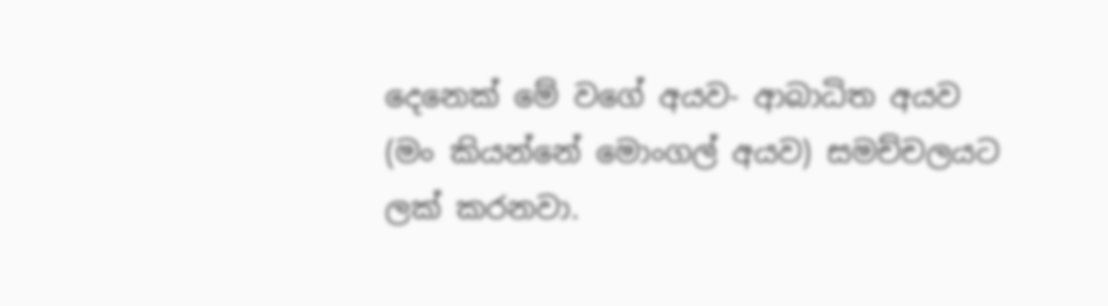දෙනෙක් මේ වගේ අයව- ආබාධිත අයව (මං කියන්නේ මොංගල් අයව) සමච්චලයට ලක් කරනවා.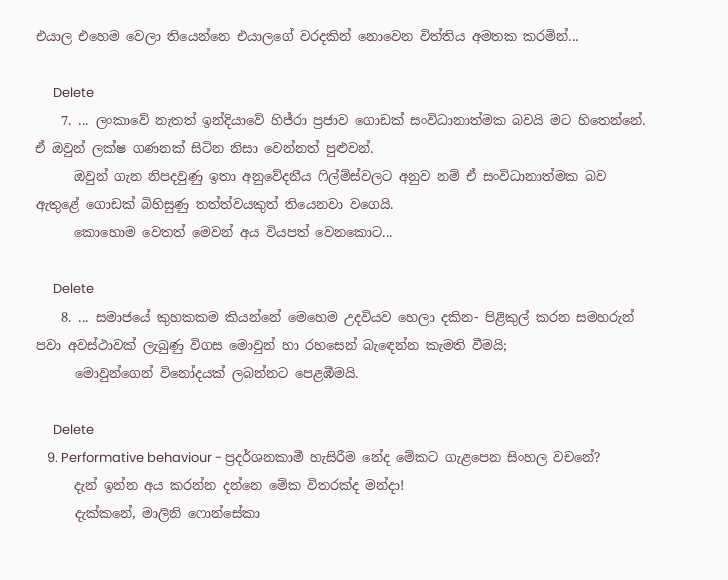එයාල එහෙම වෙලා තියෙන්නෙ එයාලගේ වරදකින් නොවෙන විත්තිය අමතක කරමින්...

      Delete
    7. ... ලංකාවේ නැතත් ඉන්දියාවේ හිජ්රා ප්‍රජාව ගොඩක් සංවිධානාත්මක බවයි මට හිතෙන්නේ. ඒ ඔවුන් ලක්ෂ ගණනක් සිටින නිසා වෙන්නත් පුළුවන්.
      ඔවුන් ගැන නිපදවුණු ඉතා අනුවේදනීය ෆිල්ම්ස්වලට අනුව නම් ඒ සංවිධානාත්මක බව ඇතුළේ ගොඩක් බිහිසුණු තත්ත්වයකුත් තියෙනවා වගෙයි.
      කොහොම වෙතත් මෙවන් අය වියපත් වෙනකොට...

      Delete
    8. ... සමාජයේ කුහකකම කියන්නේ මෙහෙම උදවියව හෙලා දකින- පිළිකුල් කරන සමහරුන් පවා අවස්ථාවක් ලැබුණු විගස මොවුන් හා රහසෙන් බැඳෙන්න කැමති වීමයි;
      මොවුන්ගෙන් විනෝදයක් ලබන්නට පෙළඹීමයි.

      Delete
    9. Performative behaviour - ප්‍රදර්ශනකාමී හැසිරීම නේද මේකට ගැළපෙන සිංහල වචනේ?
      දැන් ඉන්න අය කරන්න දන්නෙ මේක විතරක්ද මන්දා!
      දැක්කනේ, මාලිනි ෆොන්සේකා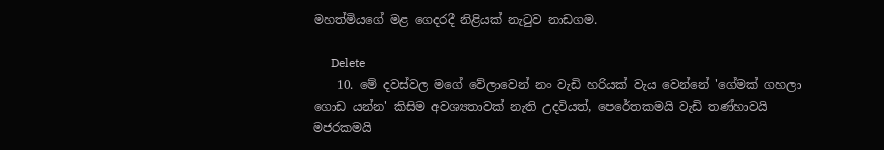මහත්මියගේ මළ ගෙදරදී නිළියක් නැටුව නාඩගම.

      Delete
    10. මේ දවස්වල මගේ වේලාවෙන් නං වැඩි හරියක් වැය වෙන්නේ 'ගේමක් ගහලා ගොඩ යන්න' කිසිම අවශ්‍යතාවක් නැති උදවියත්, පෙරේතකමයි වැඩි තණ්හාවයි මජරකමයි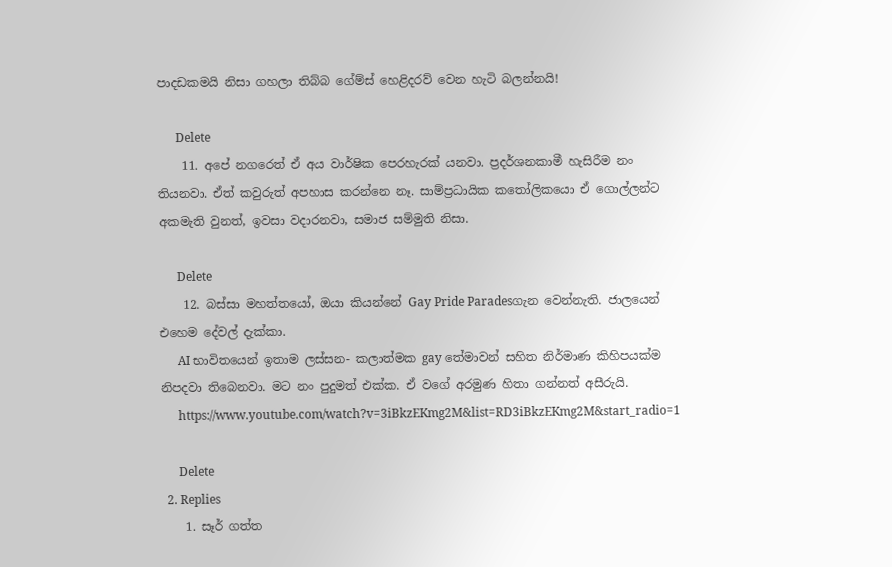පාදඩකමයි නිසා ගහලා තිබ්බ ගේම්ස් හෙළිදරව් වෙන හැටි බලන්නයි!

      Delete
    11. අපේ නගරෙත් ඒ අය වාර්ෂික පෙරහැරක් යනවා. ප්‍රදර්ශනකාමී හැසිරීම නං තියනවා. ඒත් කවුරුත් අපහාස කරන්නෙ නෑ. සාම්ප්‍රධායික කතෝලිකයො ඒ ගොල්ලන්ට අකමැති වුනත්, ඉවසා වදාරනවා, සමාජ සම්මුති නිසා.

      Delete
    12. බස්සා මහත්තයෝ, ඔයා කියන්නේ Gay Pride Paradesගැන වෙන්නැති. ජාලයෙන් එහෙම දේවල් දැක්කා.
      AI භාවිතයෙන් ඉතාම ලස්සන- කලාත්මක gay තේමාවන් සහිත නිර්මාණ කිහිපයක්ම නිපදවා තිබෙනවා. මට නං පුදුමත් එක්ක. ඒ වගේ අරමුණ හිතා ගන්නත් අසීරුයි.
      https://www.youtube.com/watch?v=3iBkzEKmg2M&list=RD3iBkzEKmg2M&start_radio=1

      Delete
  2. Replies
    1. සෑර් ගත්ත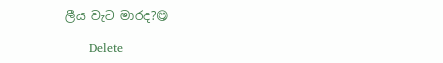ලීය වැට මාරද?😋

      Delete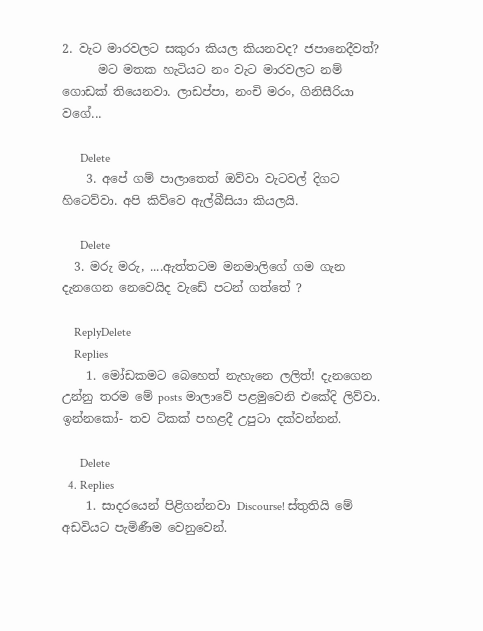2. වැට මාරවලට සකුරා කියල කියනවද? ජපානෙදීවත්?
      මට මතක හැටියට නං වැට මාරවලට නම් ගොඩක් තියෙනවා. ලාඩප්පා, නංචි මරං, ගිනිසීරියා වගේ...

      Delete
    3. අපේ ගම් පාලාතෙත් ඔව්වා වැටවල් දිගට හිටෙව්වා. අපි කිව්වෙ ඇල්බීසියා කියලයි.

      Delete
  3. මරු මරු, ....ඇත්තටම මනමාලිගේ ගම ගැන දැනගෙන නෙවෙයිද වැඩේ පටන් ගත්තේ ?

    ReplyDelete
    Replies
    1. මෝඩකමට බෙහෙත් නැහැනෙ ලලිත්! දැනගෙන උන්නු තරම මේ posts මාලාවේ පළමුවෙනි එකේදි ලිව්වා. ඉන්නකෝ- තව ටිකක් පහළදී උපුටා දක්වන්නන්.

      Delete
  4. Replies
    1. සාදරයෙන් පිළිගන්නවා Discourse! ස්තුතියි මේ අඩවියට පැමිණීම වෙනුවෙන්.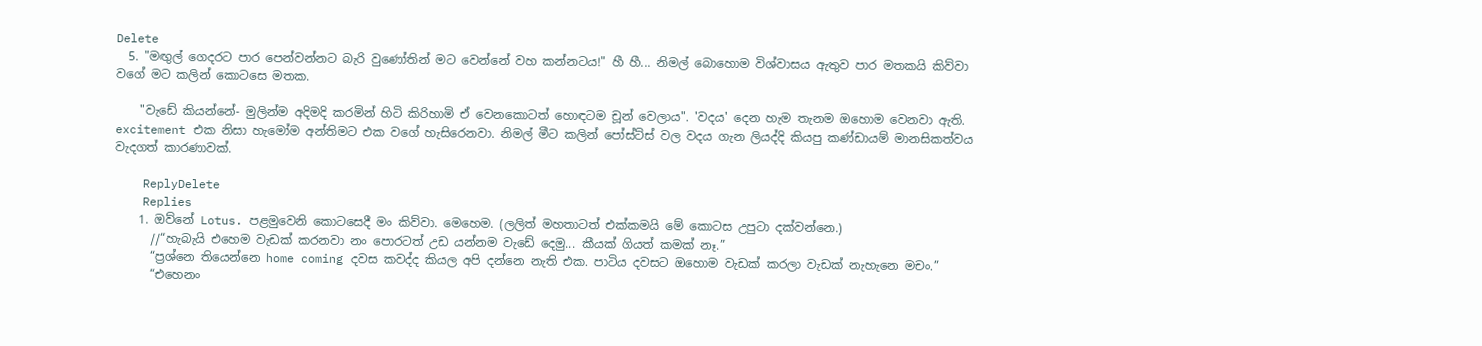Delete
  5. "මඟුල් ගෙදරට පාර පෙන්වන්නට බැරි වුණෝතින් මට වෙන්නේ වහ කන්නටය!" හී හී... නිමල් බොහොම විශ්වාසය ඇතුව පාර මතකයි කිව්වා වගේ මට කලින් කොටසෙ මතක.

    "වැඩේ කියන්නේ- මුලින්ම අදිමදි කරමින් හිටි කිරිහාමි ඒ වෙනකොටත් හොඳටම චූන් වෙලාය". 'වදය' දෙන හැම තැනම ඔහොම වෙනවා ඇති. excitement එක නිසා හැමෝම අන්තිමට එක වගේ හැසිරෙනවා. නිමල් මීට කලින් පෝස්ට්ස් වල වදය ගැන ලියද්දි කියපු කණ්ඩායම් මානසිකත්වය වැදගත් කාරණාවක්.

    ReplyDelete
    Replies
    1. ඔව්නේ Lotus. පළමුවෙනි කොටසෙදී මං කිව්වා. මෙහෙම. (ලලිත් මහතාටත් එක්කමයි මේ කොටස උපුටා දක්වන්නෙ.)
      //“හැබැයි එහෙම වැඩක් කරනවා නං පොරටත් උඩ යන්නම වැඩේ දෙමු... කීයක් ගියත් කමක් නෑ.”
      “ප්‍රශ්නෙ තියෙන්නෙ home coming දවස කවද්ද කියල අපි දන්නෙ නැති එක. පාටිය දවසට ඔහොම වැඩක් කරලා වැඩක් නැහැනෙ මචං.”
      “එහෙනං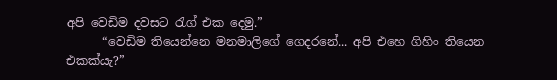අපි වෙඩිම දවසට රැග් එක දෙමු.”
      “වෙඩිම තියෙන්නෙ මනමාලිගේ ගෙදරනේ... අපි එහෙ ගිහිං තියෙන එකක්යැ?”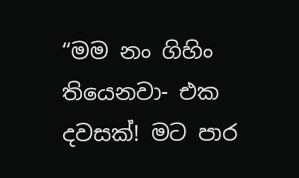“මම නං ගිහිං තියෙනවා- එක දවසක්! මට පාර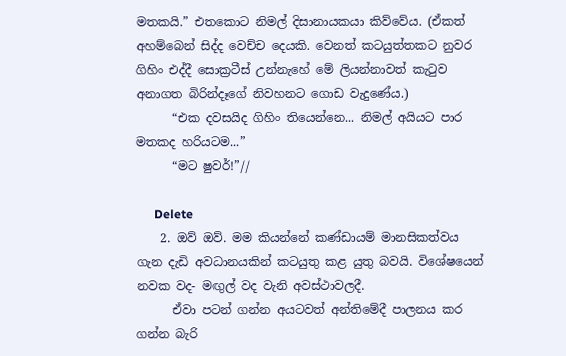මතකයි.” එතකොට නිමල් දිසානායකයා කිව්වේය. (ඒකත් අහම්බෙන් සිද්ද වෙච්ච දෙයකි. වෙනත් කටයුත්තකට නුවර ගිහිං එද්දී සොක්‍රටීස් උන්නැහේ මේ ලියන්නාවත් කැටුව අනාගත බිරින්දෑගේ නිවහනට ගොඩ වැදුණේය.)
      “එක දවසයිද ගිහිං තියෙන්නෙ... නිමල් අයියට පාර මතකද හරියටම...”
      “මට ෂුවර්!”//

      Delete
    2. ඔව් ඔව්. මම කියන්නේ කණ්ඩායම් මානසිකත්වය ගැන දැඩි අවධානයකින් කටයුතු කළ යුතු බවයි. විශේෂයෙන් නවක වද- මඟුල් වද වැනි අවස්ථාවලදී.
      ඒවා පටන් ගන්න අයටවත් අන්තිමේදී පාලනය කර ගන්න බැරි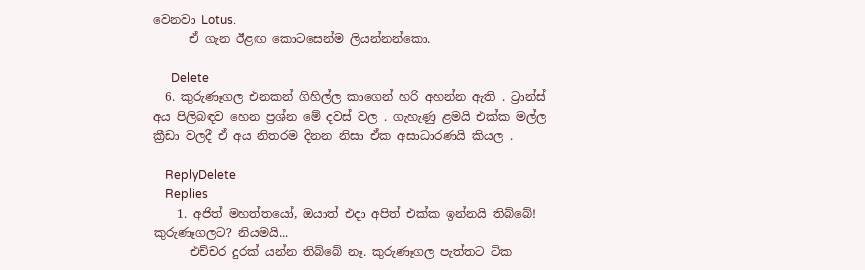වෙනවා Lotus.
      ඒ ගැන ඊළඟ කොටසෙන්ම ලියන්නන්කො.

      Delete
  6. කුරුණෑගල එනකන් ගිහිල්ල කාගෙන් හරි අහන්න ඇති . ට්‍රාන්ස් අය පිලිබඳව හෙන ප්‍රශ්න මේ දවස් වල . ගැහැණු ළමයි එක්ක මල්ල ක්‍රීඩා වලදී ඒ අය නිතරම දිනන නිසා ඒක අසාධාරණයි කියල .

    ReplyDelete
    Replies
    1. අජිත් මහත්තයෝ, ඔයාත් එදා අපිත් එක්ක ඉන්නයි තිබ්බේ! කුරුණෑගලට? නියමයි...
      එච්චර දුරක් යන්න තිබ්බේ නෑ. කුරුණෑගල පැත්තට ටික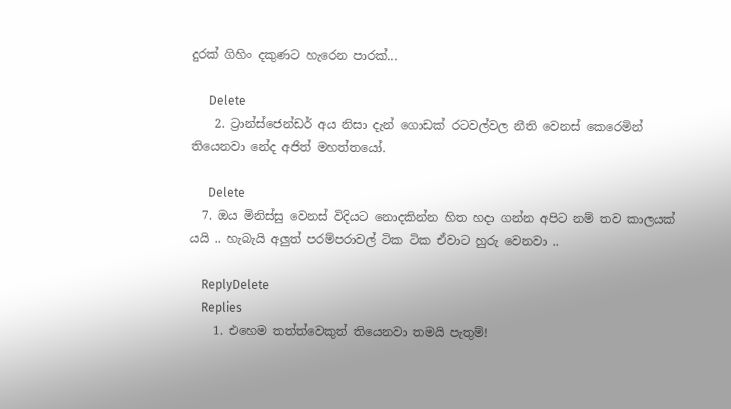දුරක් ගිහිං දකුණට හැරෙන පාරක්...

      Delete
    2. ට්‍රාන්ස්ජෙන්ඩර් අය නිසා දැන් ගොඩක් රටවල්වල නීති වෙනස් කෙරෙමින් තියෙනවා නේද අජිත් මහත්තයෝ.

      Delete
  7. ඔය මිනිස්සු වෙනස් විදියට නොදකින්න හිත හදා ගන්න අපිට නම් තව කාලයක් යයි .. හැබැයි අලුත් පරම්පරාවල් ටික ටික ඒවාට හුරු වෙනවා ..

    ReplyDelete
    Replies
    1. එහෙම තත්ත්වෙකුත් තියෙනවා තමයි පැතුම්!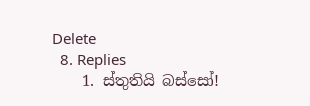Delete
  8. Replies
    1. ස්තුතියි බස්සෝ!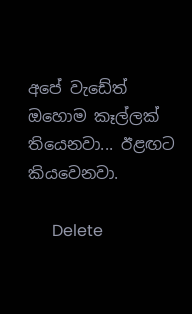අපේ වැඩේත් ඔහොම කෑල්ලක් තියෙනවා... ඊළඟට කියවෙනවා.

      Delete